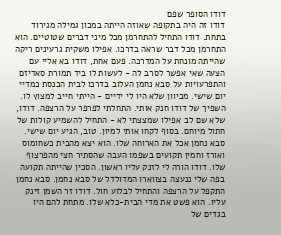דודו הסופר שפם
דודו זה היה בתקופה שאוזה הייתה במכון גמילה מגירוד בתחת. דודו התחיל להתחרמן מכל מיני דברים שטוטיים. הוא התחרמן מכל דבר שראה בדרכו. אפילו משקית גרעינים ריקה שהייתה מונחת על המדרכה. פעם אחת, דודו בא אליי עם הצעה שאי אפשר לסרב לה - לעשות לו ביד תמורת סאדיזם והתפרעויות על סבא נחמן העלוב בדרכו לבית הכנסת כמדיי יום שישי. מכיוון שלא היו לי ידיים - הייתי חייב למצוץ לו. השפיך של דודו חנק אותי. התחלתי לפרפר על הרצפה. דודו, שלא שם לב אפילו שמצצתי לא - התחיל להשמיע קולות של חתול מיוחם. בסוף לקחו אותי למיון. טוב, הגיע יום שישי. סבא נחמן אכל את הארוחה שלו. הוא יצא מהבית כשחומוס ואורז וחמין תקועים בשפמו העבה שהסתיר חצי מהפרצוף שלו. דודו הורה לי לזנק עליו ראשון. הסכין שהייתה תקועה בפה שלי ננעצה בצווארו המדולדל של סבא נחמן. סבא נחמן התקפל על הרצפה והתחיל לבלוע חול. דודו זר השמן זינק עליו. הוא פשט את מדי הבית-כלא שלו. מתחת להם היו בגדים של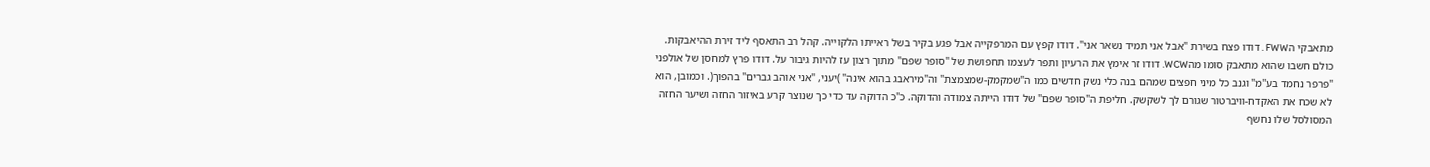מתאבקי הFWW . דודו פצח בשירת "אבל אני תמיד נשאר אני". דודו קפץ עם המרפקייה אבל פגע בקיר בשל ראייתו הלקוייה. קהל רב התאסף ליד זירת ההיאבקות. כולם חשבו שהוא מתאבק סומו מהWCW. דודו זר אימץ את הרעיון ותפר לעצמו תחפושת של "סופר שפם" מתוך רצון עז להיות גיבור על. דודו פרץ למחסן של אולפני "פרפר נחמד בע''מ" וגנב כל מיני חפצים שמהם בנה כלי נשק חדשים כמו ה"שמקמק-שמצמצת" וה"מיראבג בהוא אינה" )יעני, "אני אוהב גברים" בהפוך(. וכמובן, הוא לא שכח את האקדח-וויברטור שגורם לך לשקשק. חליפת ה"סופר שפם" של דודו הייתה צמודה והדוקה. כ"כ הדוקה עד כדי כך שנוצר קרע באיזור החזה ושיער החזה המסולסל שלו נחשף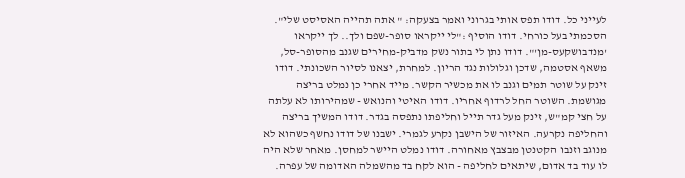לעייני כל. דודו תפס אותי בגרוני ואמר בצעקה: " אתה תהייה האסיסט שלי". הסכמתי בעל כורחי. דודו הוסיף :"לי ייקראו סופר-שפם ולך.. לך ייקראו 'מנדבושקעס-מן'". דודו נתן לי בתור נשק מדביק-מחירים שגנב מהסופר-סל, משאף אסטמה, שדכן וגלולות נגד הריון. למחרת, יצאנו לסיור השכונתי. דודו זינק על שוטר תמים וגנב לו את מכשיר הקשר. מייד אחרי כן נמלט בריצה מגושמת. השוטר החל לרדוף אחריו. דודו האיטי והנואש - שמהירותו לא עלתה על חצי קמ"ש, זינק מעל גדר תייל וחליפתו נתפסה בגדר. דודו המשיך בריצה והחליפה נקרעה. האיזור של הישבן נקרע לגמרי. ישבנו של דודו נחשף כשהוא לא מנוגב וזנבו הקטנטן מבצבץ מאחורה. דודו נמלט היישר למחסן. מאחר שלא היה לו עוד בד אדום, שיתאים לחליפה - הוא לקח בד מהשמלה האדומה של עפרה.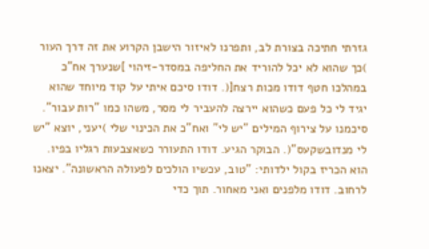גזרתי חתיכה בצורת לב, ותפרנו לאיזור הישבן הקרוע את זה דרך העור )כך שהוא לא יכל להוריד את החליפה במסדר-זיהוי ]שנערך אח"כ במהלכו חטף דודו מכות רצח[(. דודו סיכם איתי על קוד מיוחד שהוא יגיד לי כל פעם כשהוא יירצה להעביר לי מסר, משהו כמו "רות עבור". סיכמנו על צירוף המילים "יש לי" ואח"כ את הכינוי שלי )יעני, יוצא "יש לי מנדובשקעס"(. הבוקר הגיע. דודו התעורר כשאצבעות רגליו בפיו. הוא הכריז בקול ילדותי: "טוב, עכשיו הולכים לפעולה הראשונה". יצאנו לרחוב. דודו מלפנים ואני מאחור. תוך כדי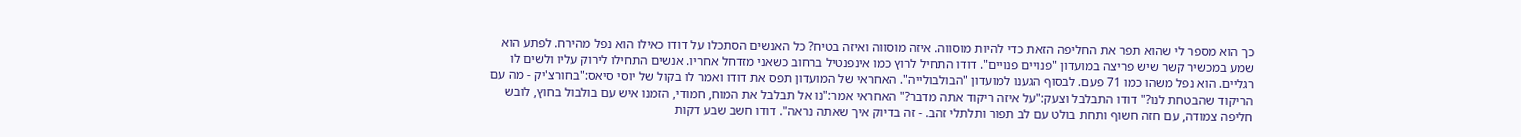כך הוא מספר לי שהוא תפר את החליפה הזאת כדי להיות מוסווה. איזה מוסווה ואיזה בטיח? כל האנשים הסתכלו על דודו כאילו הוא נפל מהירח. לפתע הוא שמע במכשיר קשר שיש פריצה במועדון "פנויים פנויים". דודו התחיל לרוץ כמו אינפנטיל ברחוב כשאני מזדחל אחריו. אנשים התחילו לירוק עליו ולשים לו רגליים. הוא נפל משהו כמו 71 פעם. לבסוף הגענו למועדון "הבולבולייה". האחראי של המועדון תפס את דודו ואמר לו בקול של יוסי סיאס:"בחורצ'יק - מה עם הריקוד שהבטחת לנו?" דודו התבלבל וצעק:"על איזה ריקוד אתה מדבר?" האחראי אמר:"נו אל תבלבל את המוח, חמודי, הזמנו איש עם בולבול בחוץ, לובש חליפה צמודה, עם חזה חשוף ותחת בולט עם לב תפור ותלתלי זהב. - זה בדיוק איך שאתה נראה". דודו חשב שבע דקות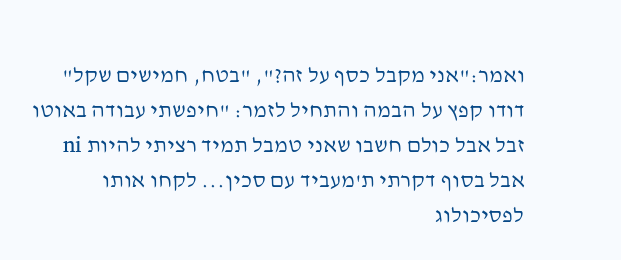ואמר:"אני מקבל כסף על זה?", "בטח, חמישים שקל" דודו קפץ על הבמה והתחיל לזמר: "חיפשתי עבודה באוטו זבל אבל כולם חשבו שאני טמבל תמיד רציתי להיות ni אבל בסוף דקרתי ת'מעביד עם סכין... לקחו אותו לפסיכולוג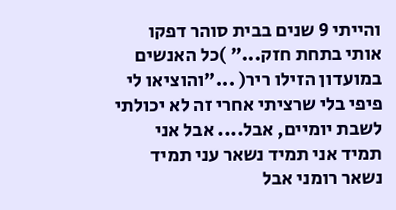והייתי 9 שנים בבית סוהר דפקו אותי בתחת חזק..." )כל האנשים במועדון הזילו ריר( ..."והוציאו לי פיפי בלי שרציתי אחרי זה לא יכולתי לשבת יומיים, אבל.... אבל אני תמיד אני תמיד נשאר עני תמיד נשאר רומני אבל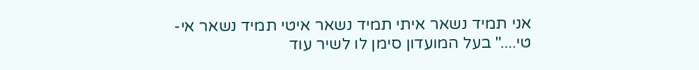אני תמיד נשאר איתי תמיד נשאר איטי תמיד נשאר אי-טי...." בעל המועדון סימן לו לשיר עוד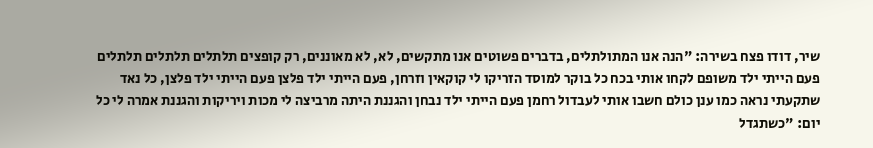שיר, דודו פצח בשירה: "הנה אנו המתולתלים, בדברים פשוטים אנו מתקשים, לא, לא מאוננים, רק קופצים תלתלים תלתלים תלתלים פעם הייתי ילד משופם לקחו אותי בכח כל בוקר למוסד הזריקו לי קוקאין וזרחן, פעם הייתי ילד פלצן פעם הייתי ילד פלצן, כל נאד שתקעתי נראה כמו ענן כולם חשבו אותי לעבדול רחמן פעם הייתי ילד נבחן והגננת היתה מרביצה לי מכות ויריקות והגננת אמרה לי כל יום: "כשתגדל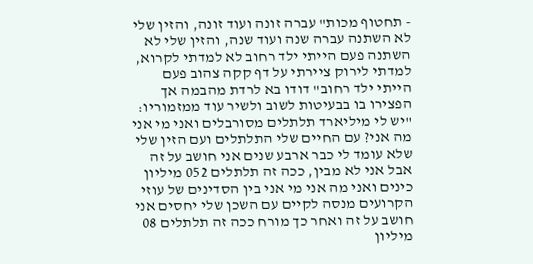- תחטוף מכות" עברה זונה ועוד זונה, והזין שלי לא השתנה עברה שנה ועוד שנה, והזין שלי לא השתנה פעם הייתי ילד רחוב לא למדתי לקרוא, למדתי לירוק ציירתי על דף קקה צהוב פעם הייתי ילד רחוב" דודו בא לרדת מהבמה אך הפצירו בו בבעיטות לשוב ולשיר עוד ממזמוריו: "יש לי מיליארד תלתלים מסורבלים ואני מי אני מה אני? עם החיים שלי התלתלים ועם הזין שלי שלא עומד לי כבר ארבע שנים אני חושב על זה אבל אני לא מבין, ככה זה תלתלים 052 מיליון כינים ואני מה אני מי אני בין הסדינים של עוזי הקרועים מנסה לקיים עם השכן שלי יחסים אני חושב על זה ואחר כך מורח ככה זה תלתלים 08 מיליון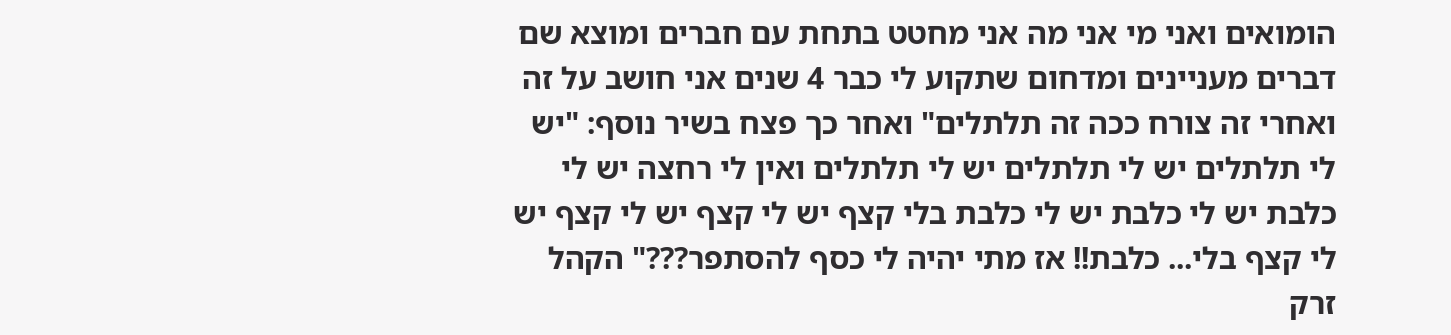הומואים ואני מי אני מה אני מחטט בתחת עם חברים ומוצא שם דברים מעניינים ומדחום שתקוע לי כבר 4 שנים אני חושב על זה ואחרי זה צורח ככה זה תלתלים" ואחר כך פצח בשיר נוסף: "יש לי תלתלים יש לי תלתלים יש לי תלתלים ואין לי רחצה יש לי כלבת יש לי כלבת יש לי כלבת בלי קצף יש לי קצף יש לי קצף יש לי קצף בלי... כלבת!! אז מתי יהיה לי כסף להסתפר???" הקהל זרק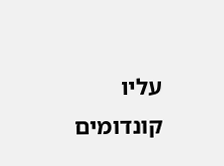עליו קונדומים